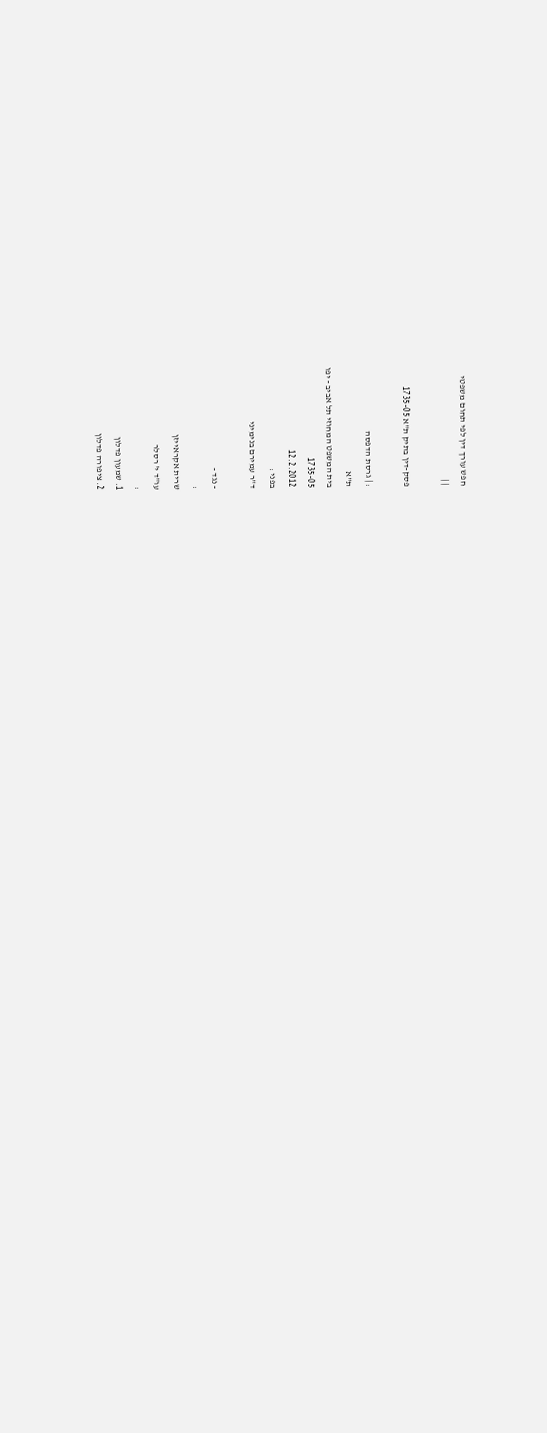חפש עורך דין לפי תחום משפטי
| |

פסק-דין בתיק ת"א 1735-05

: | גרסת הדפסה
ת"א
בית המשפט המחוזי תל אביב - יפו
1735-05
12.2.2012
בפני :
ד"ר עמירם בנימיני

- נגד -
:
שרית אקראייזן
עו"ד י' רסלר
:
1. שמעון פדלון
2. ציפורה פדלון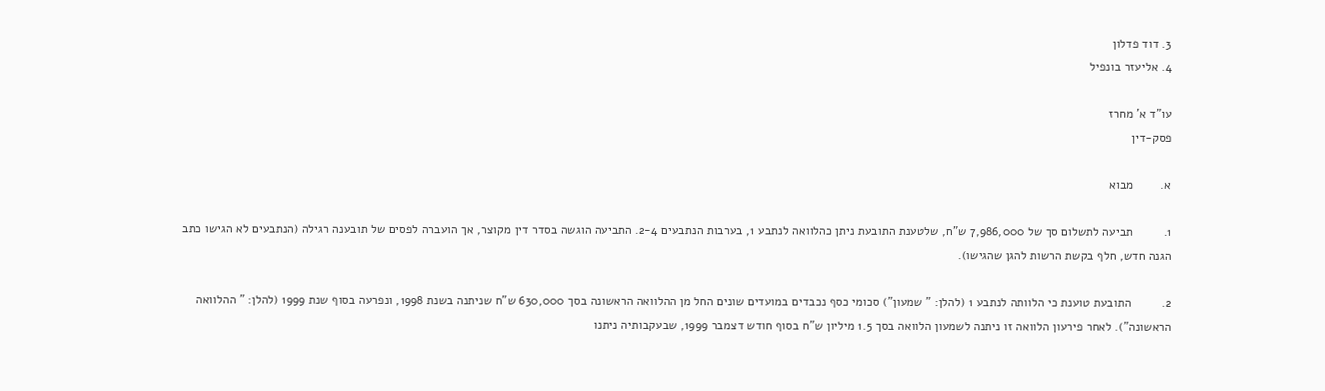3. דוד פדלון
4. אליעזר בונפיל

עו"ד א' מחרז
פסק-דין

א.        מבוא

1.         תביעה לתשלום סך של 7,986,000 ש"ח, שלטענת התובעת ניתן כהלוואה לנתבע 1, בערבות הנתבעים 2-4. התביעה הוגשה בסדר דין מקוצר, אך הועברה לפסים של תובענה רגילה (הנתבעים לא הגישו כתב הגנה חדש, חלף בקשת הרשות להגן שהגישו).

2.         התובעת טוענת כי הלוותה לנתבע 1 (להלן: " שמעון") סכומי כסף נכבדים במועדים שונים החל מן ההלוואה הראשונה בסך 630,000 ש"ח שניתנה בשנת 1998, ונפרעה בסוף שנת 1999 (להלן: " ההלוואה הראשונה"). לאחר פירעון הלוואה זו ניתנה לשמעון הלוואה בסך 1.5 מיליון ש"ח בסוף חודש דצמבר 1999, שבעקבותיה ניתנו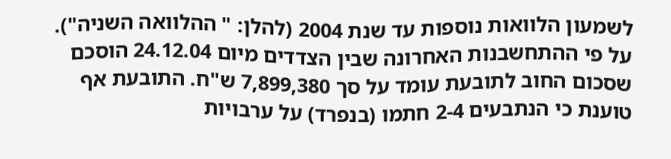לשמעון הלוואות נוספות עד שנת 2004 (להלן: " ההלוואה השניה"). על פי ההתחשבנות האחרונה שבין הצדדים מיום 24.12.04 הוסכם שסכום החוב לתובעת עומד על סך 7,899,380 ש"ח. התובעת אף טוענת כי הנתבעים 2-4 חתמו (בנפרד) על ערבויות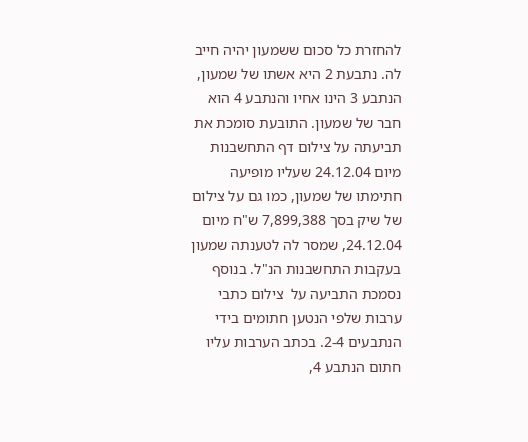להחזרת כל סכום ששמעון יהיה חייב לה. נתבעת 2 היא אשתו של שמעון, הנתבע 3 הינו אחיו והנתבע 4 הוא חבר של שמעון. התובעת סומכת את תביעתה על צילום דף התחשבנות מיום 24.12.04 שעליו מופיעה חתימתו של שמעון, כמו גם על צילום של שיק בסך 7,899,388 ש"ח מיום 24.12.04, שמסר לה לטענתה שמעון בעקבות התחשבנות הנ"ל. בנוסף נסמכת התביעה על  צילום כתבי ערבות שלפי הנטען חתומים בידי הנתבעים 2-4. בכתב הערבות עליו חתום הנתבע 4,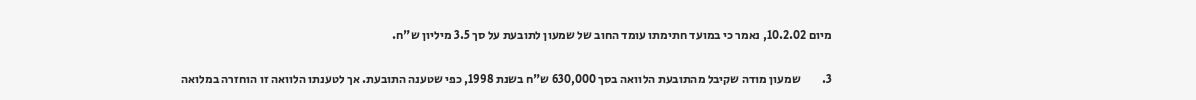מיום 10.2.02, נאמר כי במועד חתימתו עומד החוב של שמעון לתובעת על סך 3.5 מיליון ש"ח.

3.         שמעון מודה שקיבל מהתובעת הלוואה בסך 630,000 ש"ח בשנת 1998, כפי שטענה התובעת. אך לטענתו הלוואה זו הוחזרה במלואה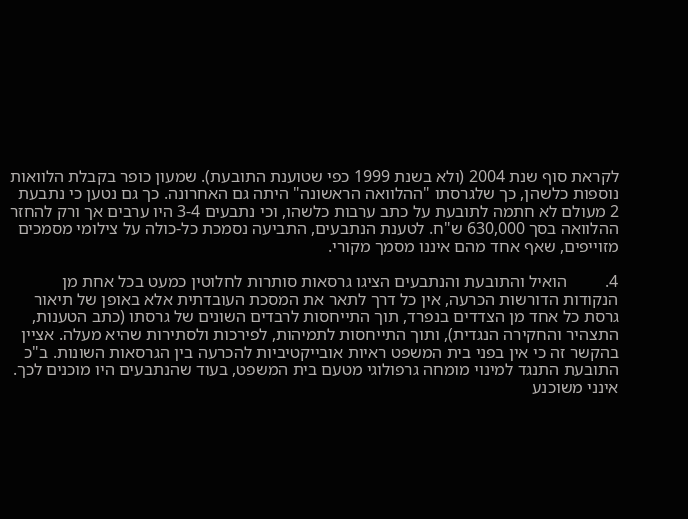לקראת סוף שנת 2004 (ולא בשנת 1999 כפי שטוענת התובעת). שמעון כופר בקבלת הלוואות נוספות כלשהן, כך שלגרסתו "ההלוואה הראשונה" היתה גם האחרונה. כך גם נטען כי נתבעת 2 מעולם לא חתמה לתובעת על כתב ערבות כלשהו, וכי נתבעים 3-4 היו ערבים אך ורק להחזר ההלוואה בסך 630,000 ש"ח. לטענת הנתבעים, התביעה נסמכת כל-כולה על צילומי מסמכים מזוייפים, שאף אחד מהם איננו מסמך מקורי.

4.         הואיל והתובעת והנתבעים הציגו גרסאות סותרות לחלוטין כמעט בכל אחת מן הנקודות הדורשות הכרעה, אין כל דרך לתאר את המסכת העובדתית אלא באופן של תיאור גרסת כל אחד מן הצדדים בנפרד, תוך התייחסות לרבדים השונים של גרסתו (כתב הטענות, התצהיר והחקירה הנגדית), ותוך התייחסות לתמיהות, לפירכות ולסתירות שהיא מעלה. אציין בהקשר זה כי אין בפני בית המשפט ראיות אובייקטיביות להכרעה בין הגרסאות השונות. ב"כ התובעת התנגד למינוי מומחה גרפולוגי מטעם בית המשפט, בעוד שהנתבעים היו מוכנים לכך. אינני משוכנע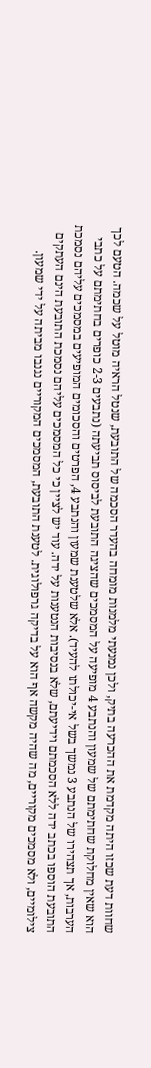שחוות דעת שכזו היתה מקדמת את ההכרעה בתיק, ולכן נמנעתי מלמנות מומחה בהעדר הסכמה של התובעת, שנטל הראיה מוטל על שכמה. הטעם לכך הוא שאין מחלוקת שחתימתם של שמעון והנתבע 4 מופיעה על המסמכים שהציגה התובעת לביסוס תביעתה (נתבעים 2-3 כופרים בחתימתם על כתבי הערבות, אך תצהירו של הנתבע 3 נמשך בשל אי-יכולתו להעיד). אלא שלטענת שמעון והנתבע 4, הפרטים והסכומים המופיעים במסמכים עליהם נסמכת התובעת הוספו בכתב ידה ללא הסכמתם וידיעתם, שלא בנסיבות הנטענות על ידה. עוד יש לציין כי כל המסמכים עליהם נסמכת התובעת הינם העתקים צילומיים, ולא מסמכים מקוריים, מה שהיה מקשה אף הוא על בדיקה גרפולוגית. לטענת התובעת, המסמכים המקוריים נגנבו מביתה על ידי שמעון.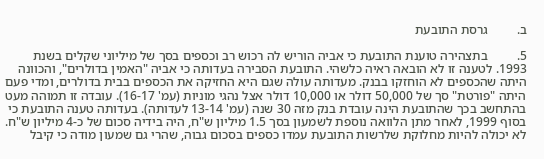ב.         גרסת התובעת

5.         בתצהירה טוענת התובעת כי אביה הוריש לה רכוש רב וכספים בסך של מיליוני שקלים בשנת 1993. לטענה זו לא הובאה ראיה כלשהי. התובעת הסבירה בעדותה כי אביה "האמין בדולרים", והכוונה היתה שהכספים לא הוחזקו בבנק. מעדותה עולה שגם היא החזיקה את הכספים בבית בדולרים, ומדי פעם היתה "פורטת" סך של 50,000 דולר או 10,000 דולר אצל נהגי מוניות (עמ' 16-17). עובדה זו תמוהה מעט בהתחשב בכך שהתובעת הינה עובדת בנק מזה 30 שנה (עמ' 13-14 לעדותה). בעדותה טענה התובעת כי בסוף 1999, לאחר מתן הלוואה נוספת לשמעון בסך 1.5 מיליון ש"ח, היה בידיה סכום של כ-4 מיליון ש"ח. לא יכולה להיות מחלוקת שלרשות התובעת עמדו כספים בסכום גבוה, שהרי גם שמעון מודה כי קיבל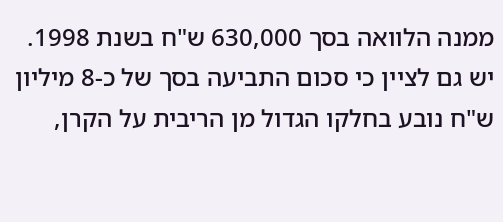ממנה הלוואה בסך 630,000 ש"ח בשנת 1998. יש גם לציין כי סכום התביעה בסך של כ-8 מיליון ש"ח נובע בחלקו הגדול מן הריבית על הקרן,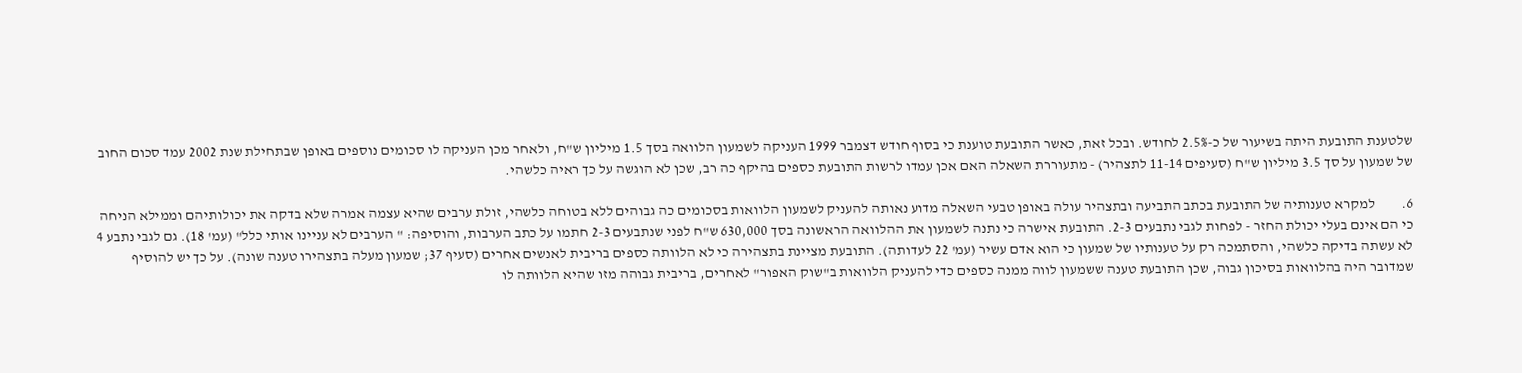שלטענת התובעת היתה בשיעור של כ-2.5% לחודש. ובכל זאת, כאשר התובעת טוענת כי בסוף חודש דצמבר 1999 העניקה לשמעון הלוואה בסך 1.5 מיליון ש"ח, ולאחר מכן העניקה לו סכומים נוספים באופן שבתחילת שנת 2002 עמד סכום החוב של שמעון על סך 3.5 מיליון ש"ח (סעיפים 11-14 לתצהיר) - מתעוררת השאלה האם אכן עמדו לרשות התובעת כספים בהיקף כה רב, שכן לא הוגשה על כך ראיה כלשהי.

6.         למקרא טענותיה של התובעת בכתב התביעה ובתצהיר עולה באופן טבעי השאלה מדוע נאותה להעניק לשמעון הלוואות בסכומים כה גבוהים ללא בטוחה כלשהי, זולת ערבים שהיא עצמה אמרה שלא בדקה את יכולותיהם וממילא הניחה כי הם אינם בעלי יכולת החזר - לפחות לגבי נתבעים 2-3. התובעת אישרה כי נתנה לשמעון את ההלוואה הראשונה בסך 630,000 ש"ח לפני שנתבעים 2-3 חתמו על כתב הערבות, והוסיפה: " הערבים לא עניינו אותי כלל" (עמ' 18). גם לגבי נתבע 4 לא עשתה בדיקה כלשהי, והסתמכה רק על טענותיו של שמעון כי הוא אדם עשיר (עמ' 22 לעדותה). התובעת מציינת בתצהירה כי לא הלוותה כספים בריבית לאנשים אחרים (סעיף 37; שמעון מעלה בתצהירו טענה שונה). על כך יש להוסיף שמדובר היה בהלוואות בסיכון גבוה, שכן התובעת טענה ששמעון לווה ממנה כספים כדי להעניק הלוואות ב"שוק האפור" לאחרים, בריבית גבוהה מזו שהיא הלוותה לו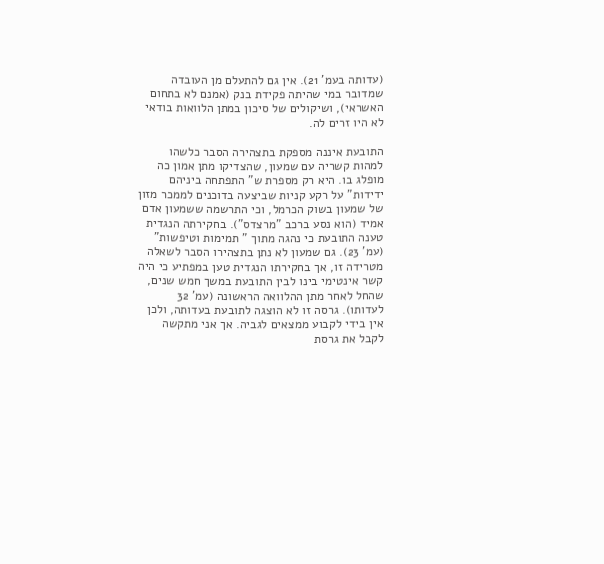(עדותה בעמ' 21). אין גם להתעלם מן העובדה שמדובר במי שהיתה פקידת בנק (אמנם לא בתחום האשראי), ושיקולים של סיכון במתן הלוואות בודאי לא היו זרים לה.

התובעת איננה מספקת בתצהירה הסבר כלשהו למהות קשריה עם שמעון, שהצדיקו מתן אמון כה מופלג בו. היא רק מספרת ש" התפתחה ביניהם ידידות" על רקע קניות שביצעה בדוכנים לממכר מזון של שמעון בשוק הכרמל, וכי התרשמה ששמעון אדם אמיד (הוא נסע ברכב "מרצדס"). בחקירתה הנגדית טענה התובעת כי נהגה מתוך " תמימות וטיפשות" (עמ' 23). גם שמעון לא נתן בתצהירו הסבר לשאלה מטרידה זו, אך בחקירתו הנגדית טען במפתיע כי היה קשר אינטימי בינו לבין התובעת במשך חמש שנים, שהחל לאחר מתן ההלוואה הראשונה (עמ' 32 לעדותו). גרסה זו לא הוצגה לתובעת בעדותה, ולכן אין בידי לקבוע ממצאים לגביה. אך אני מתקשה לקבל את גרסת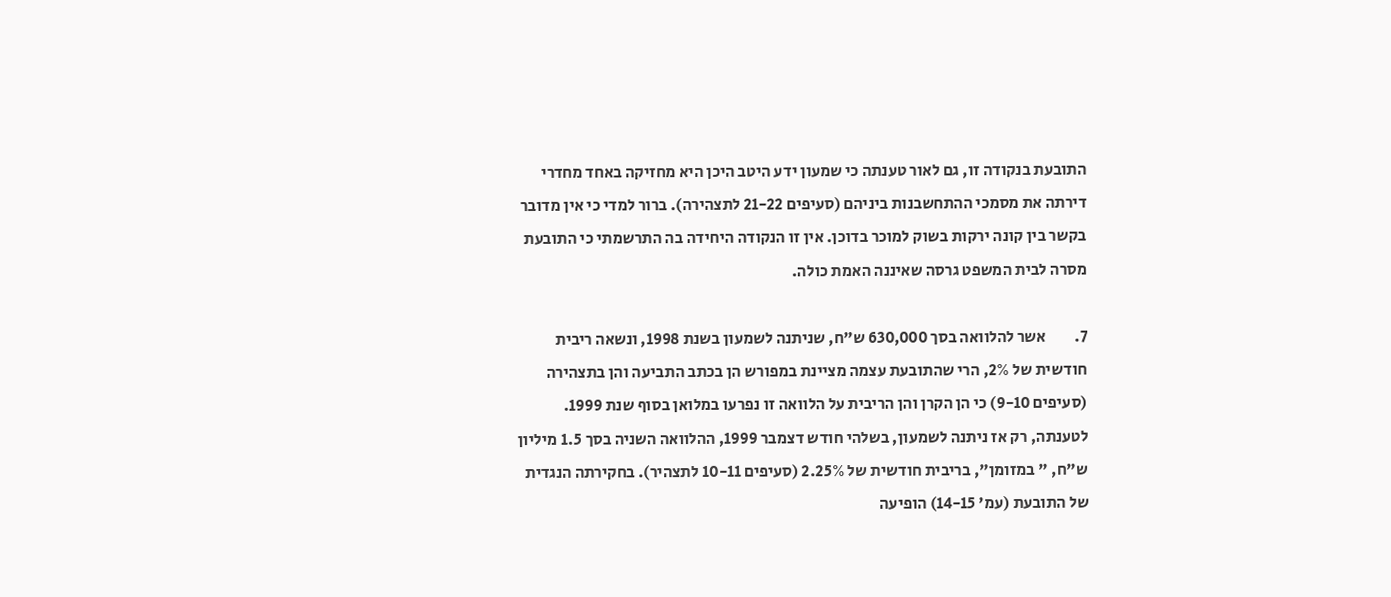התובעת בנקודה זו, גם לאור טענתה כי שמעון ידע היטב היכן היא מחזיקה באחד מחדרי דירתה את מסמכי ההתחשבנות ביניהם (סעיפים 21-22 לתצהירה). ברור למדי כי אין מדובר בקשר בין קונה ירקות בשוק למוכר בדוכן. אין זו הנקודה היחידה בה התרשמתי כי התובעת מסרה לבית המשפט גרסה שאיננה האמת כולה.

7.         אשר להלוואה בסך 630,000 ש"ח, שניתנה לשמעון בשנת 1998, ונשאה ריבית חודשית של 2%, הרי שהתובעת עצמה מציינת במפורש הן בכתב התביעה והן בתצהירה (סעיפים 9-10) כי הן הקרן והן הריבית על הלוואה זו נפרעו במלואן בסוף שנת 1999. לטענתה, רק אז ניתנה לשמעון, בשלהי חודש דצמבר 1999, ההלוואה השניה בסך 1.5 מיליון ש"ח, " במזומן", בריבית חודשית של 2.25% (סעיפים 10-11 לתצהיר). בחקירתה הנגדית של התובעת (עמ' 14-15) הופיעה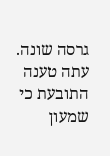גרסה שונה. עתה טענה התובעת כי שמעון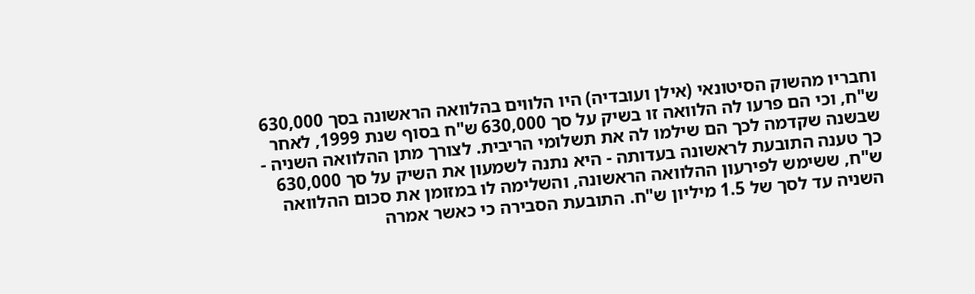וחבריו מהשוק הסיטונאי (אילן ועובדיה) היו הלווים בהלוואה הראשונה בסך 630,000 ש"ח, וכי הם פרעו לה הלוואה זו בשיק על סך 630,000 ש"ח בסוף שנת 1999, לאחר שבשנה שקדמה לכך הם שילמו לה את תשלומי הריבית. לצורך מתן ההלוואה השניה - כך טענה התובעת לראשונה בעדותה - היא נתנה לשמעון את השיק על סך 630,000 ש"ח, ששימש לפירעון ההלוואה הראשונה, והשלימה לו במזומן את סכום ההלוואה השניה עד לסך של 1.5 מיליון ש"ח. התובעת הסבירה כי כאשר אמרה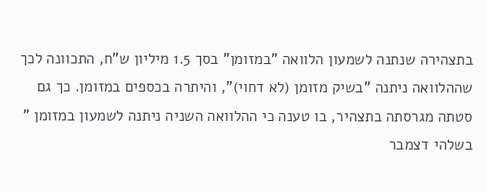בתצהירה שנתנה לשמעון הלוואה "במזומן" בסך 1.5 מיליון ש"ח, התכוונה לכך שההלוואה ניתנה "בשיק מזומן (לא דחוי)", והיתרה בכספים במזומן. כך גם סטתה מגרסתה בתצהיר, בו טענה כי ההלוואה השניה ניתנה לשמעון במזומן " בשלהי דצמבר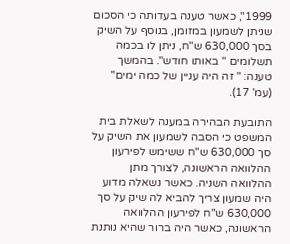1999", כאשר טענה בעדותה כי הסכום שניתן לשמעון במזומן, בנוסף על השיק בסך 630,000 ש"ח, ניתן לו בכמה תשלומים " באותו חודש". בהמשך טענה: " זה היה עניין של כמה ימים" (עמ' 17).

התובעת הבהירה במענה לשאלת בית המשפט כי הסבה לשמעון את השיק על סך 630,000 ש"ח ששימש לפירעון ההלוואה הראשונה, לצורך מתן ההלוואה השניה. כאשר נשאלה מדוע היה שמעון צריך להביא לה שיק על סך 630,000 ש"ח לפירעון ההלוואה הראשונה, כאשר היה ברור שהיא נותנת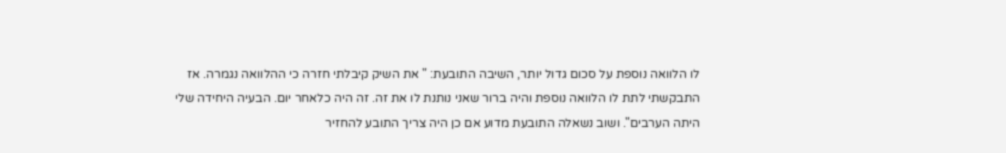לו הלוואה נוספת על סכום גדול יותר, השיבה התובעת: " את השיק קיבלתי חזרה כי ההלוואה נגמרה. אז התבקשתי לתת לו הלוואה נוספת והיה ברור שאני נותנת לו את זה. זה היה כלאחר יום. הבעיה היחידה שלי היתה הערבים". ושוב נשאלה התובעת מדוע אם כן היה צריך התובע להחזיר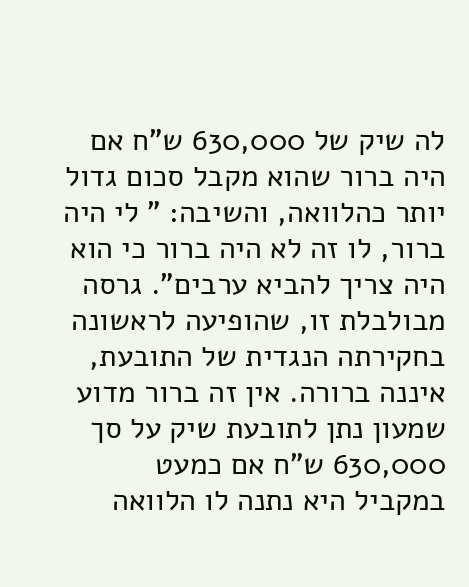לה שיק של 630,000 ש"ח אם היה ברור שהוא מקבל סכום גדול יותר כהלוואה, והשיבה: " לי היה ברור, לו זה לא היה ברור כי הוא היה צריך להביא ערבים". גרסה מבולבלת זו, שהופיעה לראשונה בחקירתה הנגדית של התובעת, איננה ברורה. אין זה ברור מדוע שמעון נתן לתובעת שיק על סך 630,000 ש"ח אם כמעט במקביל היא נתנה לו הלוואה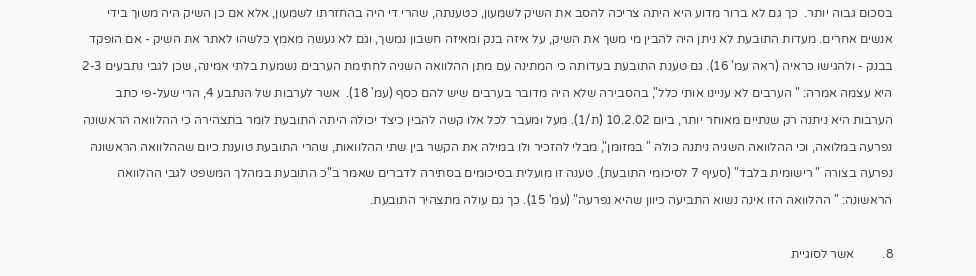בסכום גבוה יותר.  כך גם לא ברור מדוע היא היתה צריכה להסב את השיק לשמעון, כטענתה, שהרי די היה בהחזרתו לשמעון, אלא אם כן השיק היה משוך בידי אנשים אחרים. מעדות התובעת לא ניתן היה להבין מי משך את השיק, על איזה בנק ומאיזה חשבון נמשך, וגם לא נעשה מאמץ כלשהו לאתר את השיק - אם הופקד בבנק - ולהגישו כראיה (ראה עמ' 16). גם טענת התובעת בעדותה כי המתינה עם מתן ההלוואה השניה לחתימת הערבים נשמעת בלתי אמינה, שכן לגבי נתבעים 2-3 היא עצמה אמרה: " הערבים לא עניינו אותי כלל", בהסבירה שלא היה מדובר בערבים שיש להם כסף (עמ' 18).  אשר לערבות של הנתבע 4, הרי שעל-פי כתב הערבות היא ניתנה רק שנתיים מאוחר יותר, ביום 10.2.02 (ת/1). מעל ומעבר לכל אלו קשה להבין כיצד יכולה היתה התובעת לומר בתצהירה כי ההלוואה הראשונה נפרעה במלואה, וכי ההלוואה השניה ניתנה כולה " במזומן", מבלי להזכיר ולו במילה את הקשר בין שתי ההלוואות, שהרי התובעת טוענת כיום שההלוואה הראשונה נפרעה בצורה " רישומית בלבד" (סעיף 7 לסיכומי התובעת). טענה זו מועלית בסיכומים בסתירה לדברים שאמר ב"כ התובעת במהלך המשפט לגבי ההלוואה הראשונה: " ההלוואה הזו אינה נשוא התביעה כיוון שהיא נפרעה" (עמ' 15). כך גם עולה מתצהיר התובעת.

8.         אשר לסוגיית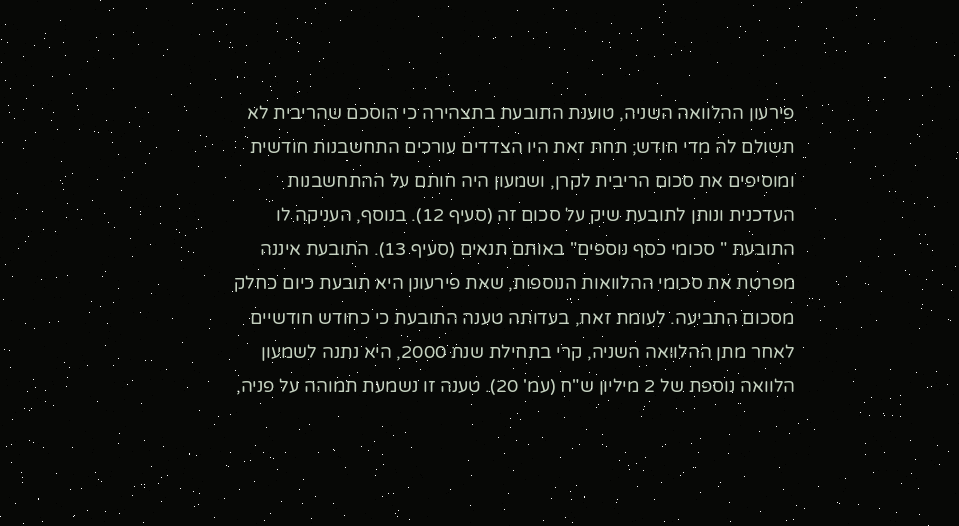פירעון ההלוואה השניה, טוענת התובעת בתצהירה כי הוסכם שהריבית לא תשולם לה מדי חודש; תחת זאת היו הצדדים עורכים התחשבנות חודשית ומוסיפים את סכום הריבית לקרן, ושמעון היה חותם על ההתחשבנות העדכנית ונותן לתובעת שיק על סכום זה (סעיף 12). בנוסף, העניקה לו התובעת " סכומי כסף נוספים" באותם תנאים (סעיף 13). התובעת איננה מפרטת את סכומי ההלוואות הנוספות, שאת פירעונן היא תובעת כיום כחלק מסכום התביעה. לעומת זאת, בעדותה טענה התובעת כי כחודש חודשיים לאחר מתן ההלוואה השניה, קרי בתחילת שנת 2000, היא נתנה לשמעון הלוואה נוספת של 2 מיליון ש"ח (עמ' 20). טענה זו נשמעת תמוהה על פניה,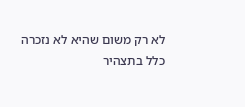לא רק משום שהיא לא נזכרה כלל בתצהיר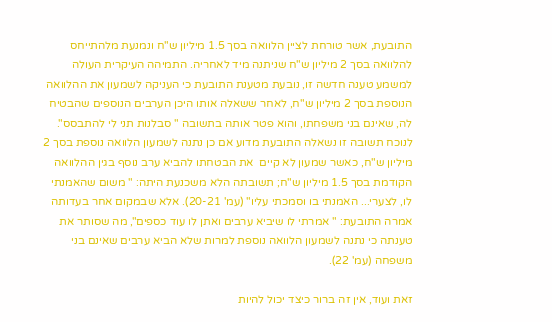התובעת, אשר טורחת לציין הלוואה בסך 1.5 מיליון ש"ח ונמנעת מלהתייחס להלוואה בסך 2 מיליון ש"ח שניתנה מיד לאחריה. התמיהה העיקרית העולה למשמע טענה חדשה זו, נובעת מטענת התובעת כי העניקה לשמעון את ההלוואה הנוספת בסך 2 מיליון ש"ח, לאחר ששאלה אותו היכן הערבים הנוספים שהבטיח לה, שאינם בני משפחתו, והוא פטר אותה בתשובה " סבלנות תני לי להתבסס". לנוכח תשובה זו נשאלה התובעת מדוע אם כן נתנה לשמעון הלוואה נוספת בסך 2 מיליון ש"ח, כאשר שמעון לא קיים  את הבטחתו להביא ערב נוסף בגין ההלוואה הקודמת בסך 1.5 מיליון ש"ח; תשובתה הלא משכנעת היתה: " משום שהאמנתי לו, לצערי... האמנתי בו וסמכתי עליו" (עמ' 20-21). אלא שבמקום אחר בעדותה אמרה התובעת: " אמרתי לו שיביא ערבים ואתן לו עוד כספים", מה שסותר את טענתה כי נתנה לשמעון הלוואה נוספת למרות שלא הביא ערבים שאינם בני משפחה (עמ' 22).

זאת ועוד, אין זה ברור כיצד יכול להיות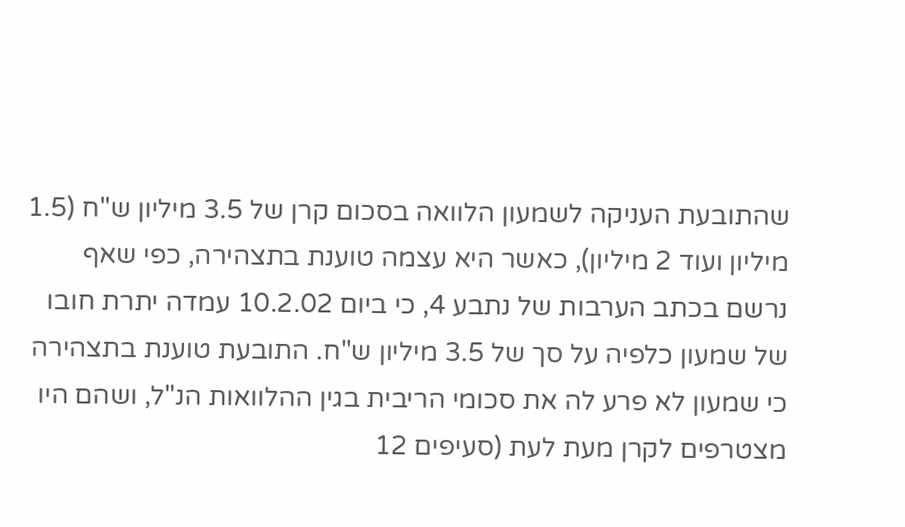שהתובעת העניקה לשמעון הלוואה בסכום קרן של 3.5 מיליון ש"ח (1.5 מיליון ועוד 2 מיליון), כאשר היא עצמה טוענת בתצהירה, כפי שאף נרשם בכתב הערבות של נתבע 4, כי ביום 10.2.02 עמדה יתרת חובו של שמעון כלפיה על סך של 3.5 מיליון ש"ח. התובעת טוענת בתצהירה כי שמעון לא פרע לה את סכומי הריבית בגין ההלוואות הנ"ל, ושהם היו מצטרפים לקרן מעת לעת (סעיפים 12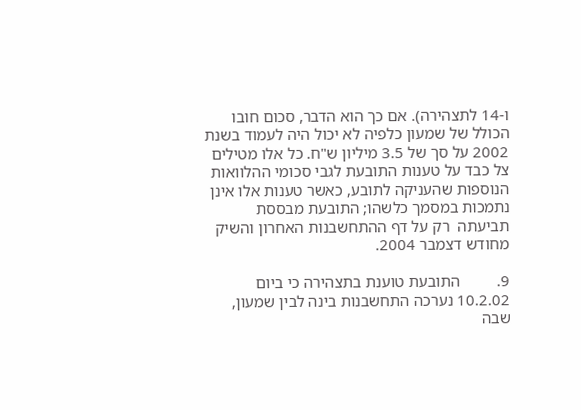ו-14 לתצהירה). אם כך הוא הדבר, סכום חובו הכולל של שמעון כלפיה לא יכול היה לעמוד בשנת 2002 על סך של 3.5 מיליון ש"ח. כל אלו מטילים צל כבד על טענות התובעת לגבי סכומי ההלוואות הנוספות שהעניקה לתובע, כאשר טענות אלו אינן נתמכות במסמך כלשהו; התובעת מבססת תביעתה  רק על דף ההתחשבנות האחרון והשיק מחודש דצמבר 2004.

9.         התובעת טוענת בתצהירה כי ביום 10.2.02 נערכה התחשבנות בינה לבין שמעון, שבה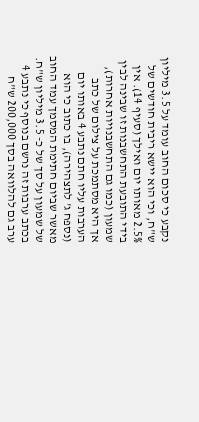נקבע כי סכום החוב עומד על 3.5 מיליון ש"ח, וכי הוא יישא ריבית חודשים של 2.5% מאותו יום ואילך (סעיף 14). אין בידי התובעת התחשבנות זו שבינה לבין שמעון (כמו גם התחשבנויות אחרות), אך היא מסתמכת על צילום של כתב הערבות עליו חתם נתבע 4 באותו יום (נספח ג' לתצהירה), בו כתוב כי הוא מאשר שביום חתימת המסמך עמד החוב של שמעון על סך של כ- 3.5 מיליון ש"ח. בכתב ערבות זה נרשם בנוסף כי נתבע 4 ערב גם להלוואה בסך 200,000 ש"ח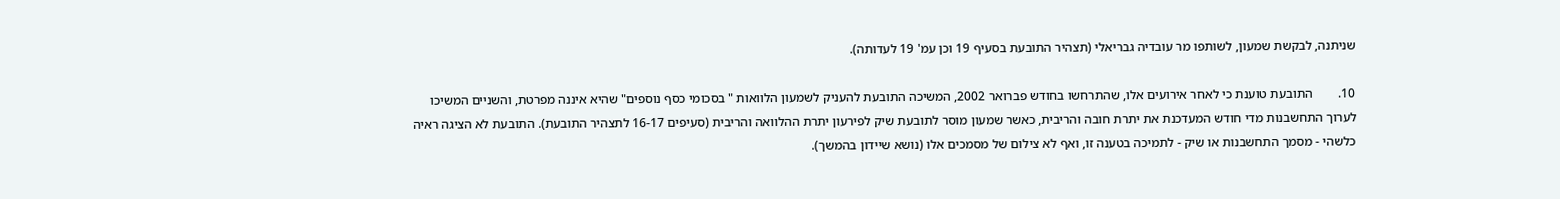שניתנה, לבקשת שמעון, לשותפו מר עובדיה גבריאלי (תצהיר התובעת בסעיף 19 וכן עמ' 19 לעדותה).

10.        התובעת טוענת כי לאחר אירועים אלו, שהתרחשו בחודש פברואר 2002, המשיכה התובעת להעניק לשמעון הלוואות " בסכומי כסף נוספים" שהיא איננה מפרטת, והשניים המשיכו לערוך התחשבנות מדי חודש המעדכנת את יתרת חובה והריבית, כאשר שמעון מוסר לתובעת שיק לפירעון יתרת ההלוואה והריבית (סעיפים 16-17 לתצהיר התובעת). התובעת לא הציגה ראיה כלשהי - מסמך התחשבנות או שיק - לתמיכה בטענה זו, ואף לא צילום של מסמכים אלו (נושא שיידון בהמשך).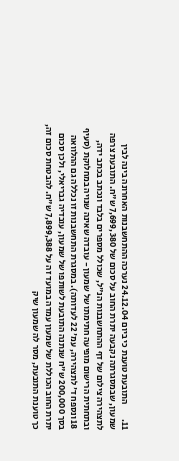11.        התובעת טוענת כי ביום 24.12.04 נערכה ההתחשבנות האחרונה בינה לבין שמעון, שבמסגרתה נקבעה יתרת החוב על סכום של 7,699,380 ש"ח. התובעת צרפה לתצהירה צילום של דף ההתחשבנות הנ"ל, שכולל מספרים בלבד ונכתב בכתב ידה, ובתחתית הרישום מופיעה חתימתו של שמעון - עובדה שאינה שנויה במחלוקת (סעיף 18 ונספח ד' לתצהירה, עמ' 22 לעדותה). במסגרת התחשבנות זו נכללה גם ההלוואה בסך 200,000 ש"ח שנתנה התובעת לשותפו של שמעון, עובדיה גבריאלי, ולכן סכום יתרת החוב הכוללת של שמעון עמדה במועד זה על 7,899,388 ש"ח. להבטחת סכום זה, כך טוענת התובעת, מסר לה שמעון שיק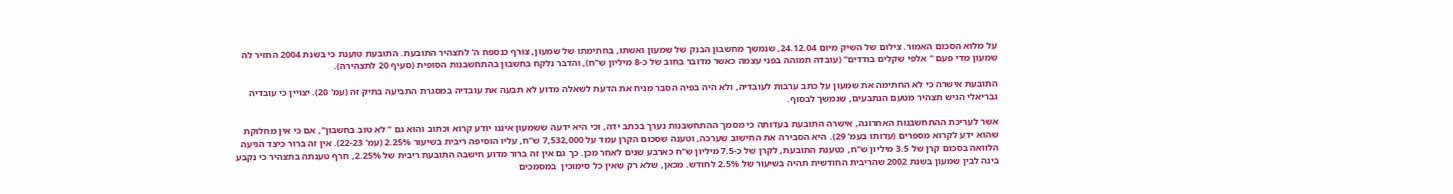על מלוא הסכום האמור. צילום של השיק מיום 24.12.04, שנמשך מחשבון הבנק של שמעון ואשתו, בחתימתו של שמעון, צורף כנספח ה' לתצהיר התובעת. התובעת טוענת כי בשנת 2004 החזיר לה שמעון מדי פעם " אלפי שקלים בודדים" (עובדה תמוהה בפני עצמה כאשר מדובר בחוב של כ-8 מיליון ש"ח), והדבר נלקח בחשבון בהתחשבנות הסופית (סעיף 20 לתצהירה).

התובעת אישרה כי לא החתימה את שמעון על כתב ערבות לעובדיה, ולא היה בפיה הסבר מניח את הדעת לשאלה מדוע לא תבעה את עובדיה במסגרת התביעה בתיק זה (עמ' 20). יצויין כי עובדיה גבריאלי הגיש תצהיר מטעם הנתבעים, שנמשך לבסוף.

אשר לעריכת ההתחשבנות האחרונה, אישרה התובעת בעדותה כי מסמך ההתחשבנות נערך בכתב ידה, וכי היא ידעה ששמעון איננו יודע קרוא וכתוב והוא גם " לא טוב בחשבון", אם כי אין מחלוקת שהוא ידע לקרוא מספרים (עדותו בעמ' 29). היא הסבירה את החישוב שערכה, וטענה שסכום הקרן עמד על 7,532,000 ש"ח, עליו הוסיפה ריבית בשיעור 2.25% (עמ' 22-23). אין זה ברור כיצד הגיעה הלוואה בסכום קרן של 3.5 מיליון ש"ח, כטענת התובעת, לקרן של כ-7.5 מיליון ש"ח כארבע שנים לאחר מכן. כך גם אין זה ברור מדוע חישבה התובעת ריבית של 2.25%, חרף טענתה בתצהיר כי נקבע בינה לבין שמעון בשנת 2002 שהריבית החודשית תהיה בשיעור של 2.5% לחודש. מכאן, שלא רק שאין כל סימוכין  במסמכים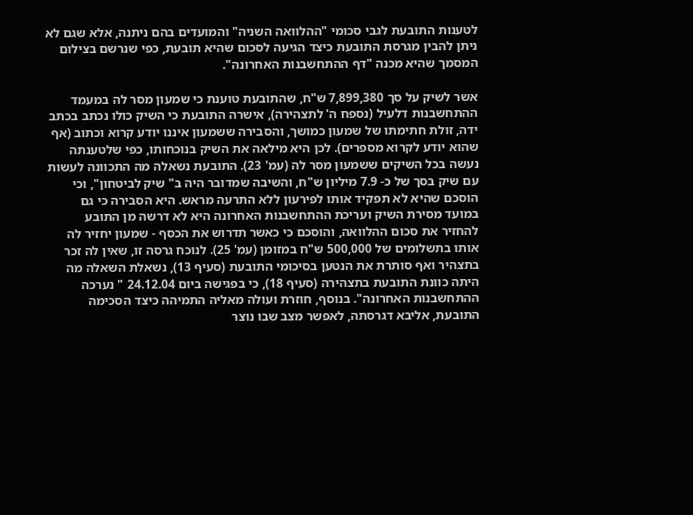לטענות התובעת לגבי סכומי "ההלוואה השניה" והמועדים בהם ניתנה, אלא שגם לא ניתן להבין מגרסת התובעת כיצד הגיעה לסכום שהיא תובעת, כפי שנרשם בצילום המסמך שהיא מכנה "דף ההתחשבנות האחרונה".

אשר לשיק על סך 7,899,380 ש"ח, שהתובעת טוענת כי שמעון מסר לה במעמד ההתחשבנות דלעיל (נספח ה' לתצהירה), אישרה התובעת כי השיק כולו נכתב בכתב ידה, זולת חתימתו של שמעון כמושך, והסבירה ששמעון איננו יודע קרוא וכתוב (אף שהוא יודע לקרוא מספרים). לכן היא מילאה את השיק בנוכחותו, כפי שלטענתה נעשה בכל השיקים ששמעון מסר לה (עמ' 23). התובעת נשאלה מה התכוונה לעשות עם שיק בסך של כ- 7.9 מיליון ש"ח, והשיבה שמדובר היה ב" שיק לביטחון", וכי הוסכם שהיא לא תפקיד אותו לפירעון ללא התרעה מראש. היא הסבירה כי גם במועד מסירת השיק ועריכת ההתחשבנות האחרונה היא לא דרשה מן התובע להחזיר את סכום ההלוואה, והוסכם כי כאשר תדרוש את הכסף - שמעון יחזיר לה אותו בתשלומים של 500,000 ש"ח במזומן (עמ' 25). לנוכח גרסה זו, שאין לה זכר בתצהיר ואף סותרת את הנטען בסיכומי התובעת (סעיף 13), נשאלת השאלה מה היתה כוונת התובעת בתצהירה (סעיף 18), כי בפגישה ביום 24.12.04 " נערכה ההתחשבנות האחרונה". בנוסף, חוזרת ועולה מאליה התמיהה כיצד הסכימה התובעת, אליבא דגרסתה, לאפשר מצב שבו נוצר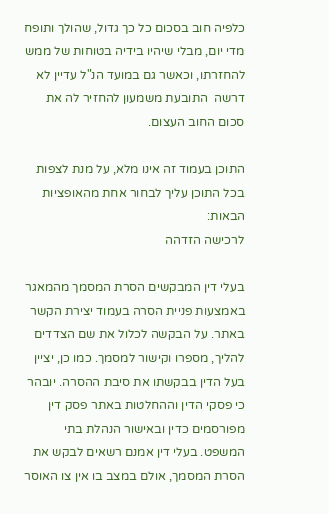כלפיה חוב בסכום כל כך גדול, שהולך ותופח מדי יום, מבלי שיהיו בידיה בטוחות של ממש להחזרתו, וכאשר גם במועד הנ"ל עדיין לא דרשה  התובעת משמעון להחזיר לה את סכום החוב העצום.

התוכן בעמוד זה אינו מלא, על מנת לצפות בכל התוכן עליך לבחור אחת מהאופציות הבאות:
לרכישה הזדהה

בעלי דין המבקשים הסרת המסמך מהמאגר באמצעות פניית הסרה בעמוד יצירת הקשר באתר. על הבקשה לכלול את שם הצדדים להליך, מספרו וקישור למסמך. כמו כן, יציין בעל הדין בבקשתו את סיבת ההסרה. יובהר כי פסקי הדין וההחלטות באתר פסק דין מפורסמים כדין ובאישור הנהלת בתי המשפט. בעלי דין אמנם רשאים לבקש את הסרת המסמך, אולם במצב בו אין צו האוסר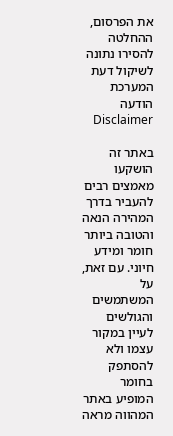את הפרסום, ההחלטה להסירו נתונה לשיקול דעת המערכת
הודעה Disclaimer

באתר זה הושקעו מאמצים רבים להעביר בדרך המהירה הנאה והטובה ביותר חומר ומידע חיוני. עם זאת, על המשתמשים והגולשים לעיין במקור עצמו ולא להסתפק בחומר המופיע באתר המהווה מראה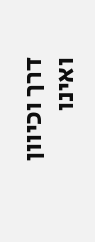דרך וכיוון ואינו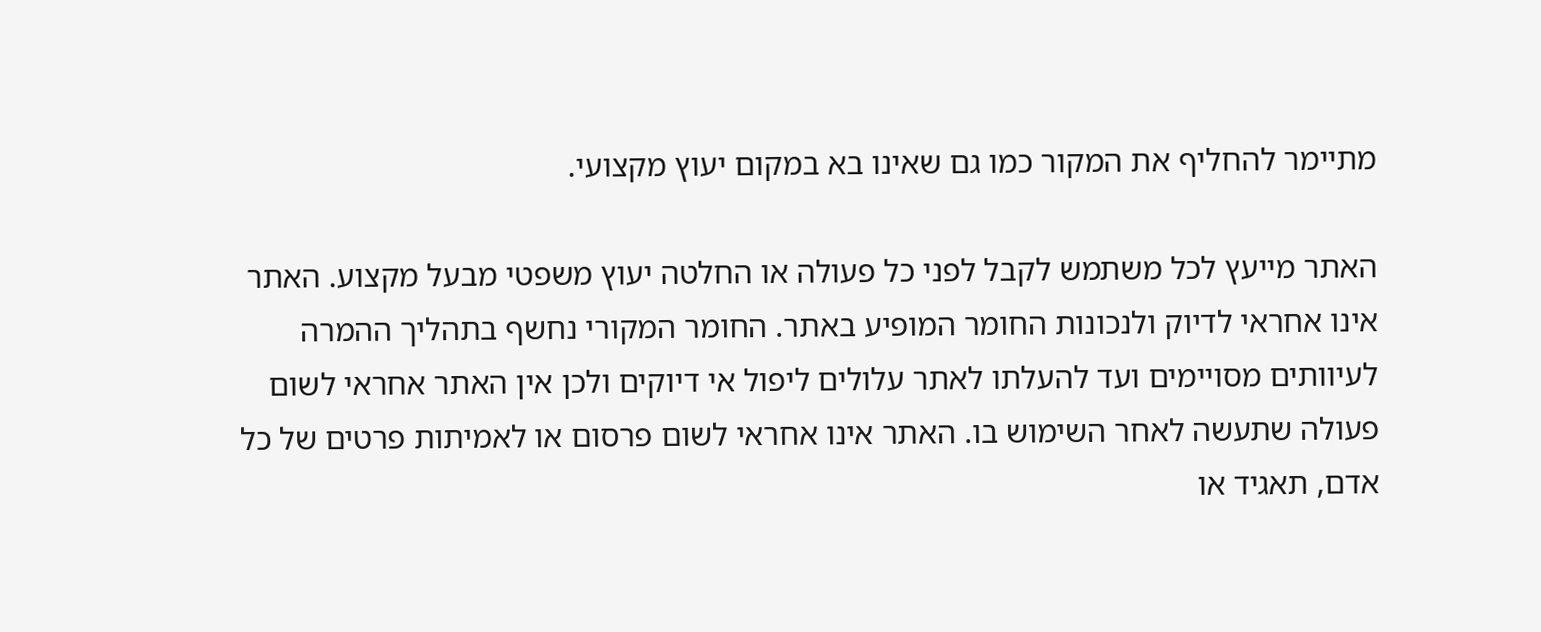מתיימר להחליף את המקור כמו גם שאינו בא במקום יעוץ מקצועי.

האתר מייעץ לכל משתמש לקבל לפני כל פעולה או החלטה יעוץ משפטי מבעל מקצוע. האתר אינו אחראי לדיוק ולנכונות החומר המופיע באתר. החומר המקורי נחשף בתהליך ההמרה לעיוותים מסויימים ועד להעלתו לאתר עלולים ליפול אי דיוקים ולכן אין האתר אחראי לשום פעולה שתעשה לאחר השימוש בו. האתר אינו אחראי לשום פרסום או לאמיתות פרטים של כל אדם, תאגיד או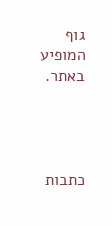גוף המופיע באתר.




כתבות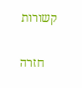קשורות

    חזרה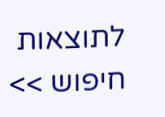לתוצאות חיפוש >>